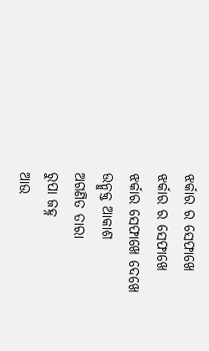ଝର୍କାର ର ସେଫାଖେ
ଝର୍କାର ର ସେଫାଖେ
ଝର୍କାର ସେଫାଖେ ଦେଖେ
ଉନ୍ମୁକ୍ତ ଆକାଶ
ଅଗଣିତ ତାରା
ରୁପା ଜହ୍ନ
ଆଉ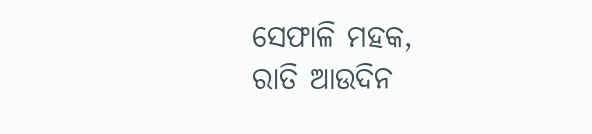ସେଫାଳି ମହକ,
ରାତି ଆଉଦିନ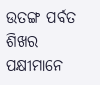ଉତଙ୍ଗ ପର୍ବତ ଶିଖର
ପକ୍ଷୀମାନେ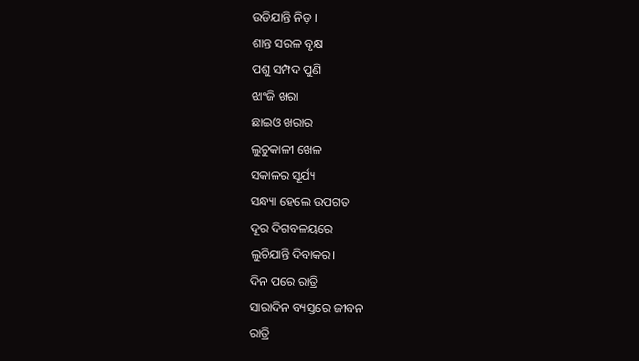ଉଡିଯାନ୍ତି ନିଡ଼ ।
ଶାନ୍ତ ସରଳ ବୃକ୍ଷ
ପଶୁ ସମ୍ପଦ ପୁଣି
ଝାଂଜି ଖରା
ଛାଇଓ ଖରାର
ଲୁଚୁକାଳୀ ଖେଳ
ସକାଳର ସୂର୍ଯ୍ୟ
ସନ୍ଧ୍ୟା ହେଲେ ଉପଗତ
ଦୂର ଦିଗବଳୟରେ
ଲୁଚିଯାନ୍ତି ଦିବାକର।
ଦିନ ପରେ ରାତ୍ରି
ସାରାଦିନ ବ୍ୟସ୍ତରେ ଜୀବନ
ରାତ୍ରି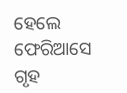ହେଲେ ଫେରିଆସେ ଗୃହ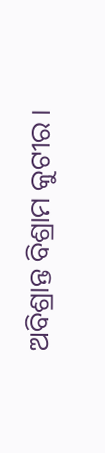ଅବିଶ୍ରାନ୍ତ ବିଶ୍ରାମ କୁଟୀର ।